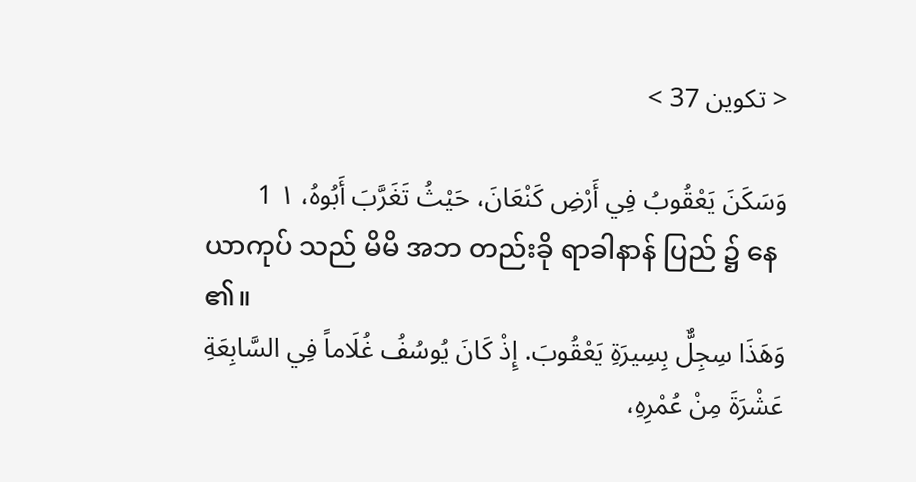< تكوين 37 >

وَسَكَنَ يَعْقُوبُ فِي أَرْضِ كَنْعَانَ، حَيْثُ تَغَرَّبَ أَبُوهُ، ١ 1
ယာကုပ် သည် မိမိ အဘ တည်းခို ရာခါနာန် ပြည် ၌ နေ ၏။
وَهَذَا سِجِلٌّ بِسِيرَةِ يَعْقُوبَ. إِذْ كَانَ يُوسُفُ غُلَاماً فِي السَّابِعَةِ عَشْرَةَ مِنْ عُمْرِهِ،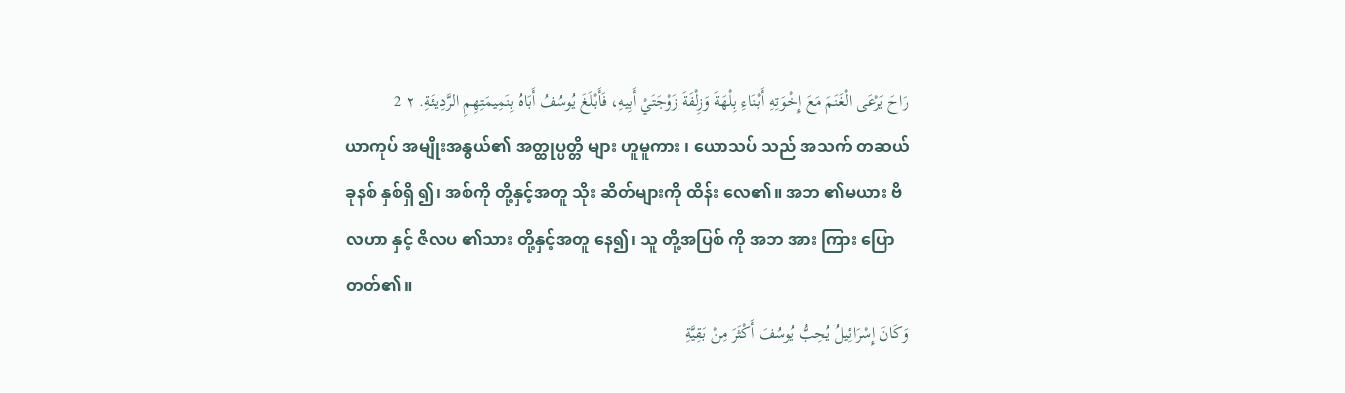رَاحَ يَرْعَى الْغَنَمَ مَعَ إِخْوَتِهِ أَبْنَاءِ بِلْهَةَ وَزِلْفَةَ زَوْجَتَيْ أَبِيهِ، فَأَبْلَغَ يُوسُفُ أَبَاهُ بِنَمِيمَتِهِمِ الرَّدِيئَةِ. ٢ 2
ယာကုပ် အမျိုးအနွယ်၏ အတ္ထုပ္ပတ္တိ များ ဟူမူကား ၊ ယောသပ် သည် အသက် တဆယ် ခုနစ် နှစ်ရှိ ၍၊ အစ်ကို တို့နှင့်အတူ သိုး ဆိတ်များကို ထိန်း လေ၏။ အဘ ၏မယား ဗိလဟာ နှင့် ဇိလပ ၏သား တို့နှင့်အတူ နေ၍၊ သူ တို့အပြစ် ကို အဘ အား ကြား ပြောတတ်၏။
وَكَانَ إِسْرَائِيلُ يُحِبُّ يُوسُفَ أَكْثَرَ مِنْ بَقِيَّةِ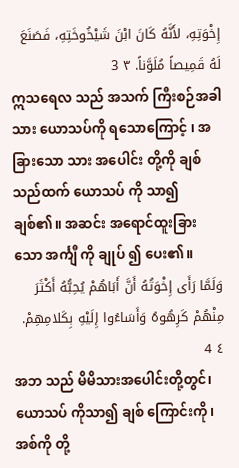إِخْوَتِهِ، لأَنَّهُ كَانَ ابْنَ شَيْخُوخَتِهِ، فَصَنَعَ لَهُ قَمِيصاً مُلَوَّناً. ٣ 3
ဣသရေလ သည် အသက် ကြီးစဉ်အခါသား ယောသပ်ကို ရသောကြောင့် ၊ အခြားသော သား အပေါင်း တို့ကို ချစ် သည်ထက် ယောသပ် ကို သာ၍ချစ်၏။ အဆင်း အရောင်ထူးခြားသော အင်္ကျီ ကို ချုပ် ၍ ပေး၏။
وَلَمَّا رَأَى إِخْوَتُهُ أَنَّ أَبَاهُمْ يُحِبُّهُ أَكْثَرَ مِنْهُمْ كَرِهُوهُ وَأَسَاءُوا إِلَيْهِ بِكَلامِهِمْ. ٤ 4
အဘ သည် မိမိသားအပေါင်းတို့တွင်၊ ယောသပ် ကိုသာ၍ ချစ် ကြောင်းကို၊ အစ်ကို တို့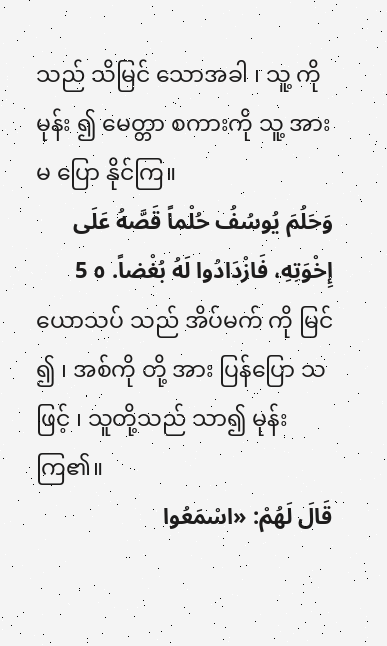သည် သိမြင် သောအခါ ၊ သူ့ ကိုမုန်း ၍ မေတ္တာ စကားကို သူ့ အား မ ပြော နိုင်ကြ။
وَحَلُمَ يُوسُفُ حُلْماً قَصَّهُ عَلَى إِخْوَتِهِ، فَازْدَادُوا لَهُ بُغْضاً. ٥ 5
ယောသပ် သည် အိပ်မက် ကို မြင် ၍ ၊ အစ်ကို တို့ အား ပြန်ပြော သဖြင့် ၊ သူတို့သည် သာ၍ မုန်း ကြ၏။
قَالَ لَهُمْ: «اسْمَعُوا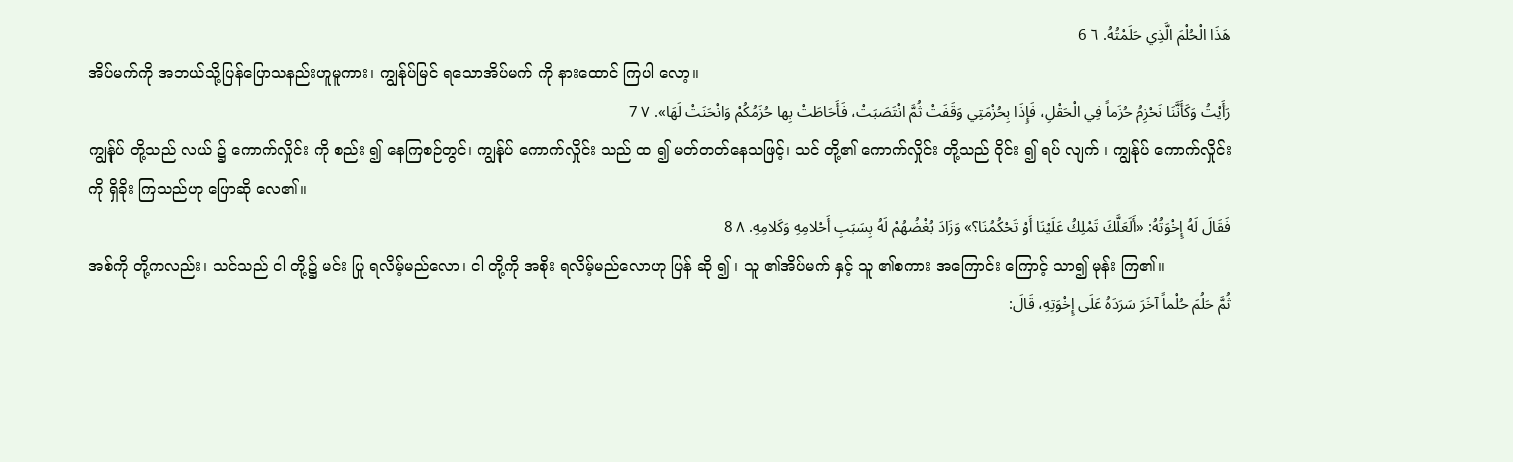هَذَا الْحُلْمَ الَّذِي حَلَمْتُهُ. ٦ 6
အိပ်မက်ကို အဘယ်သို့ပြန်ပြောသနည်းဟူမူကား၊ ကျွန်ုပ်မြင် ရသောအိပ်မက် ကို နားထောင် ကြပါ လော့။
رَأَيْتُ وَكَأَنَّنَا نَحْزِمُ حُزَماً فِي الْحَقْلِ، فَإِذَا بِحُزْمَتِي وَقَفَتْ ثُمَّ انْتَصَبَتْ، فَأَحَاطَتْ بِها حُزَمُكُمْ وَانْحَنَتْ لَهَا». ٧ 7
ကျွန်ုပ် တို့သည် လယ် ၌ ကောက်လှိုင်း ကို စည်း ၍ နေကြစဉ်တွင်၊ ကျွန်ုပ် ကောက်လှိုင်း သည် ထ ၍ မတ်တတ်နေသဖြင့်၊ သင် တို့၏ ကောက်လှိုင်း တို့သည် ဝိုင်း ၍ ရပ် လျက် ၊ ကျွန်ုပ် ကောက်လှိုင်း ကို ရှိခိုး ကြသည်ဟု ပြောဆို လေ၏။
فَقَالَ لَهُ إِخْوَتُهُ: «أَلَعَلَّكَ تَمْلِكُ عَلَيْنَا أَوْ تَحْكُمُنَا؟» وَزَادَ بُغْضُهُمْ لَهُ بِسَبَبِ أَحْلامِهِ وَكَلامِهِ. ٨ 8
အစ်ကို တို့ကလည်း၊ သင်သည် ငါ တို့၌ မင်း ပြု ရလိမ့်မည်လော၊ ငါ တို့ကို အစိုး ရလိမ့်မည်လောဟု ပြန် ဆို ၍ ၊ သူ ၏အိပ်မက် နှင့် သူ ၏စကား အကြောင်း ကြောင့် သာ၍ မုန်း ကြ၏။
ثُمَّ حَلُمَ حُلْماً آخَرَ سَرَدَهُ عَلَى إِخْوَتِهِ، قَالَ: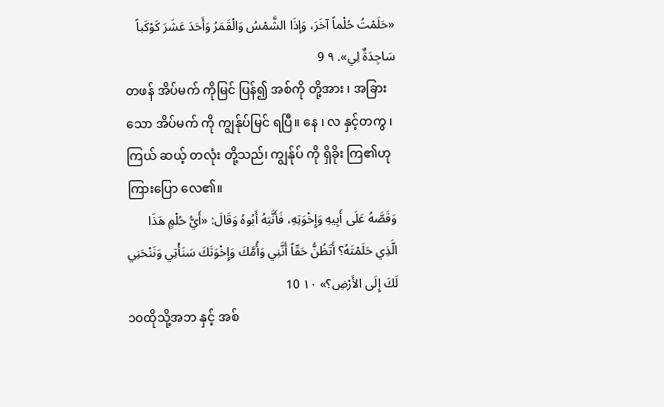«حَلَمْتُ حُلْماً آخَرَ، وَإذَا الشَّمْسُ وَالْقَمَرُ وَأَحَدَ عَشَرَ كَوْكَباً سَاجِدَةٌ لِي». ٩ 9
တဖန် အိပ်မက် ကိုမြင် ပြန်၍ အစ်ကို တို့အား ၊ အခြားသော အိပ်မက် ကို ကျွန်ုပ်မြင် ရပြီ။ နေ ၊ လ နှင့်တကွ ၊ ကြယ် ဆယ့် တလုံး တို့သည်၊ ကျွန်ုပ် ကို ရှိခိုး ကြ၏ဟု ကြားပြော လေ၏။
وَقَصَّهُ عَلَى أَبِيهِ وَإِخْوَتِهِ، فَأَنَّبَهُ أَبُوهُ وَقَالَ: «أَيُّ حُلْمٍ هَذَا الَّذِي حَلَمْتَهُ؟ أَتَظُنُّ حَقّاً أَنَّنِي وَأُمَّكَ وَإِخْوَتَكَ سَنَأْتِي وَنَنْحَنِي لَكَ إِلَى الأَرْضِ؟» ١٠ 10
၁၀ထိုသို့အဘ နှင့် အစ်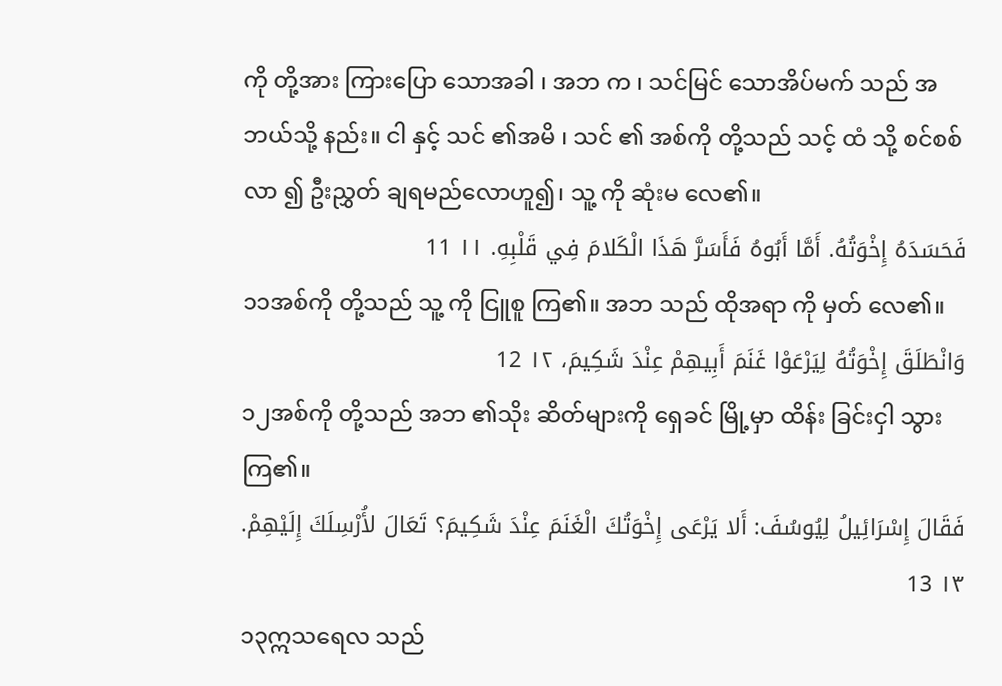ကို တို့အား ကြားပြော သောအခါ ၊ အဘ က ၊ သင်မြင် သောအိပ်မက် သည် အဘယ်သို့ နည်း။ ငါ နှင့် သင် ၏အမိ ၊ သင် ၏ အစ်ကို တို့သည် သင့် ထံ သို့ စင်စစ် လာ ၍ ဦးညွှတ် ချရမည်လောဟူ၍၊ သူ့ ကို ဆုံးမ လေ၏။
فَحَسَدَهُ إِخْوَتُهُ. أَمَّا أَبُوهُ فَأَسَرَّ هَذَا الْكَلامَ فِي قَلْبِهِ. ١١ 11
၁၁အစ်ကို တို့သည် သူ့ ကို ငြူစူ ကြ၏။ အဘ သည် ထိုအရာ ကို မှတ် လေ၏။
وَانْطَلَقَ إِخْوَتُهُ لِيَرْعَوْا غَنَمَ أَبِيهِمْ عِنْدَ شَكِيمَ، ١٢ 12
၁၂အစ်ကို တို့သည် အဘ ၏သိုး ဆိတ်များကို ရှေခင် မြို့မှာ ထိန်း ခြင်းငှါ သွား ကြ၏။
فَقَالَ إِسْرَائِيلُ لِيُوسُفَ: أَلا يَرْعَى إِخْوَتُكَ الْغَنَمَ عِنْدَ شَكِيمَ؟ تَعَالَ لأُرْسِلَكَ إِلَيْهِمْ. ١٣ 13
၁၃ဣသရေလ သည်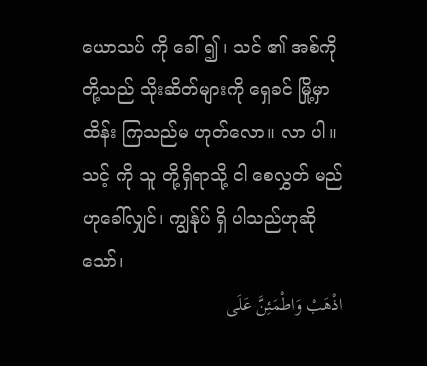ယောသပ် ကို ခေါ် ၍ ၊ သင် ၏ အစ်ကို တို့သည် သိုးဆိတ်များကို ရှေခင် မြို့မှာ ထိန်း ကြသည်မ ဟုတ်လော။ လာ ပါ။ သင့် ကို သူ တို့ရှိရာသို့ ငါ စေလွှတ် မည်ဟုခေါ်လျှင်၊ ကျွန်ုပ် ရှိ ပါသည်ဟုဆို သော်၊
اذْهَبْ وَاطْمَئِنَّ عَلَى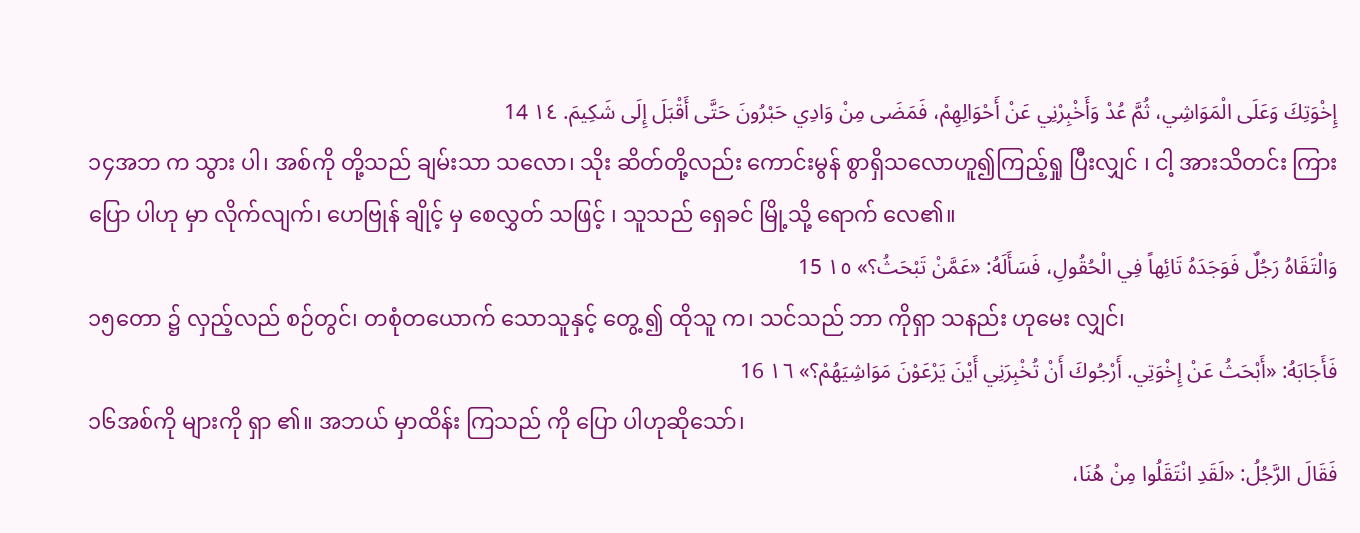إِخْوَتِكَ وَعَلَى الْمَوَاشِي، ثُمَّ عُدْ وَأَخْبِرْنِي عَنْ أَحْوَالِهِمْ، فَمَضَى مِنْ وَادِي حَبْرُونَ حَتَّى أَقْبَلَ إِلَى شَكِيمَ. ١٤ 14
၁၄အဘ က သွား ပါ၊ အစ်ကို တို့သည် ချမ်းသာ သလော၊ သိုး ဆိတ်တို့လည်း ကောင်းမွန် စွာရှိသလောဟူ၍ကြည့်ရှု ပြီးလျှင် ၊ ငါ့ အားသိတင်း ကြားပြော ပါဟု မှာ လိုက်လျက်၊ ဟေဗြုန် ချိုင့် မှ စေလွှတ် သဖြင့် ၊ သူသည် ရှေခင် မြို့သို့ ရောက် လေ၏။
وَالْتَقَاهُ رَجُلٌ فَوَجَدَهُ تَائِهاً فِي الْحُقُولِ، فَسَأَلَهُ: «عَمَّنْ تَبْحَثُ؟» ١٥ 15
၁၅တော ၌ လှည့်လည် စဉ်တွင်၊ တစုံတယောက် သောသူနှင့် တွေ့ ၍ ထိုသူ က၊ သင်သည် ဘာ ကိုရှာ သနည်း ဟုမေး လျှင်၊
فَأَجَابَهُ: «أَبْحَثُ عَنْ إِخْوَتِي. أَرْجُوكَ أَنْ تُخْبِرَنِي أَيْنَ يَرْعَوْنَ مَوَاشِيَهُمْ؟» ١٦ 16
၁၆အစ်ကို များကို ရှာ ၏။ အဘယ် မှာထိန်း ကြသည် ကို ပြော ပါဟုဆိုသော်၊
فَقَالَ الرَّجُلُ: «لَقَدِ انْتَقَلُوا مِنْ هُنَا،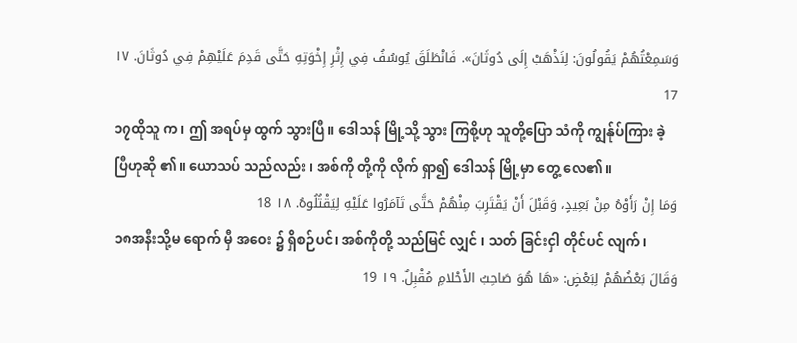وَسَمِعْتُهُمْ يَقُولُونَ: لِنَذْهَبْ إِلَى دُوثَانَ». فَانْطَلَقَ يُوسُفُ فِي إِثْرِ إِخْوَتِهِ حَتَّى قَدِمَ عَلَيْهِمْ فِي دُوثَانَ. ١٧ 17
၁၇ထိုသူ က၊ ဤ အရပ်မှ ထွက် သွားပြီ။ ဒေါသန် မြို့သို့ သွား ကြစို့ဟု သူတို့ပြော သံကို ကျွန်ုပ်ကြား ခဲ့ပြီဟုဆို ၏။ ယောသပ် သည်လည်း ၊ အစ်ကို တို့ကို လိုက် ရှာ၍ ဒေါသန် မြို့မှာ တွေ့ လေ၏။
وَمَا إِنْ رَأَوْهُ مِنْ بَعِيدٍ، وَقَبْلَ أَنْ يَقْتَرِبَ مِنْهُمْ حَتَّى تَآمَرُوا عَلَيْهِ لِيَقْتُلُوهُ. ١٨ 18
၁၈အနီးသို့မ ရောက် မှီ အဝေး ၌ ရှိစဉ်ပင်၊ အစ်ကိုတို့ သည်မြင် လျှင် ၊ သတ် ခြင်းငှါ တိုင်ပင် လျက်၊
وَقَالَ بَعْضُهُمْ لِبَعْضٍ: «هَا هُوَ صَاحِبُ الأَحْلامِ مُقْبِلٌ. ١٩ 19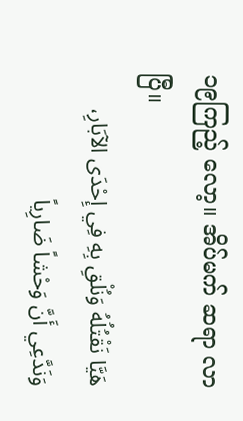၁၉ကြည့် လော့။ အိပ်မက် ဆရာ လာ ပြီ။
هَيَّا نَقْتُلُهُ وَنُلْقِ بِهِ فِي إِحْدَى الآبَارِ، وَنَدَّعِي أَنَّ وَحْشاً ضَارِياً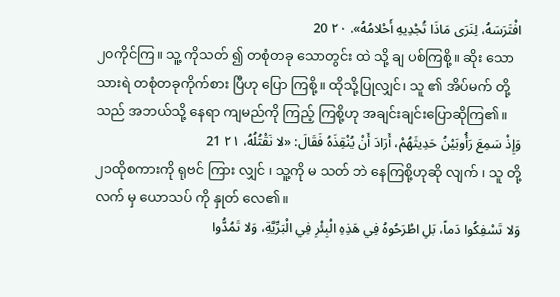افْتَرَسَهُ، لِنَرَى مَاذَا تُجْدِيهِ أَحْلامُهُ». ٢٠ 20
၂၀ကိုင်ကြ။ သူ့ ကိုသတ် ၍ တစုံတခု သောတွင်း ထဲ သို့ ချ ပစ်ကြစို့။ ဆိုး သောသားရဲ တစုံတခုကိုက်စား ပြီဟု ပြော ကြစို့။ ထိုသို့ပြုလျှင်၊ သူ ၏ အိပ်မက် တို့သည် အဘယ်သို့ နေရာ ကျမည်ကို ကြည့် ကြစို့ဟု အချင်းချင်းပြောဆိုကြ၏။
وَإِذْ سَمِعَ رَأُوبَيْنُ حَدِيثَهُمْ، أَرَادَ أَنْ يُنْقِذَهُ فَقَالَ: «لا نَقْتُلُهُ، ٢١ 21
၂၁ထိုစကားကို ရုဗင် ကြား လျှင် ၊ သူ့ကို မ သတ် ဘဲ နေကြစို့ဟုဆို လျက် ၊ သူ တို့လက် မှ ယောသပ် ကို နှုတ် လေ၏။
وَلا تَسْفِكُوا دَماً، بَلِ اطْرَحُوهُ فِي هَذِهِ الْبِئْرِ فِي الْبَرِّيَّةِ، وَلا تَمُدُّوا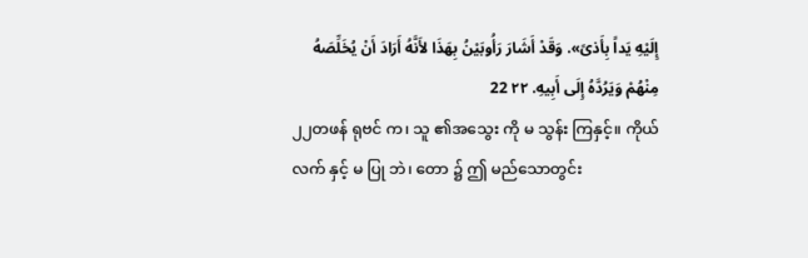إِلَيْهِ يَداً بِأَذىً». وَقَدْ أَشَارَ رَأُوبَيْنُ بِهَذَا لأَنَّهُ أَرَادَ أَنْ يُخَلِّصَهُ مِنْهُمْ وَيَرُدَّهُ إِلَى أَبِيهِ. ٢٢ 22
၂၂တဖန် ရုဗင် က၊ သူ ၏အသွေး ကို မ သွန်း ကြနှင့်။ ကိုယ်လက် နှင့် မ ပြု ဘဲ၊ တော ၌ ဤ မည်သောတွင်း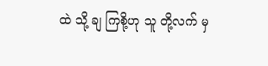ထဲ သို့ ချ ကြစို့ဟု သူ တို့လက် မှ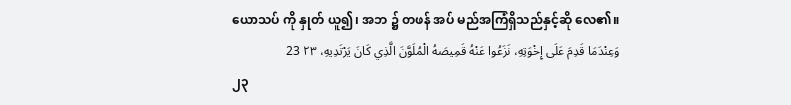ယောသပ် ကို နှုတ် ယူ၍၊ အဘ ၌ တဖန် အပ် မည်အကြံရှိသည်နှင့်ဆို လေ၏။
وَعِنْدَمَا قَدِمَ عَلَى إِخْوَتِهِ، نَزَعُوا عَنْهُ قَمِيصَهُ الْمُلَوَّنَ الَّذِي كَانَ يَرْتَدِيهِ، ٢٣ 23
၂၃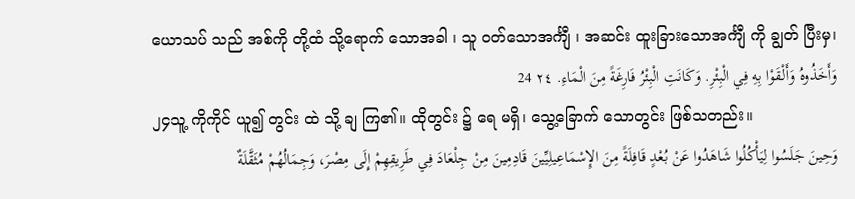ယောသပ် သည် အစ်ကို တို့ထံ သို့ရောက် သောအခါ ၊ သူ ဝတ်သောအင်္ကျီ ၊ အဆင်း ထူးခြားသောအင်္ကျီ ကို ချွတ် ပြီးမှ၊
وَأَخَذُوهُ وَأَلْقَوْا بِهِ فِي الْبِئْرِ. وَكَانَتِ الْبِئْرُ فَارِغَةً مِنَ الْمَاءِ. ٢٤ 24
၂၄သူ့ ကိုကိုင် ယူ၍ တွင်း ထဲ သို့ ချ ကြ၏။ ထိုတွင်း ၌ ရေ မရှိ၊ သွေ့ခြောက် သောတွင်း ဖြစ်သတည်း။
وَحِينَ جَلَسُوا لِيَأْكُلُوا شَاهَدُوا عَنْ بُعْدٍ قَافِلَةً مِنَ الإِسْمَاعِيلِيِّينَ قَادِمِينَ مِنْ جِلْعَادَ فِي طَرِيقِهِمْ إِلَى مِصْرَ، وَجِمَالُهُمْ مُثَقَّلَةٌ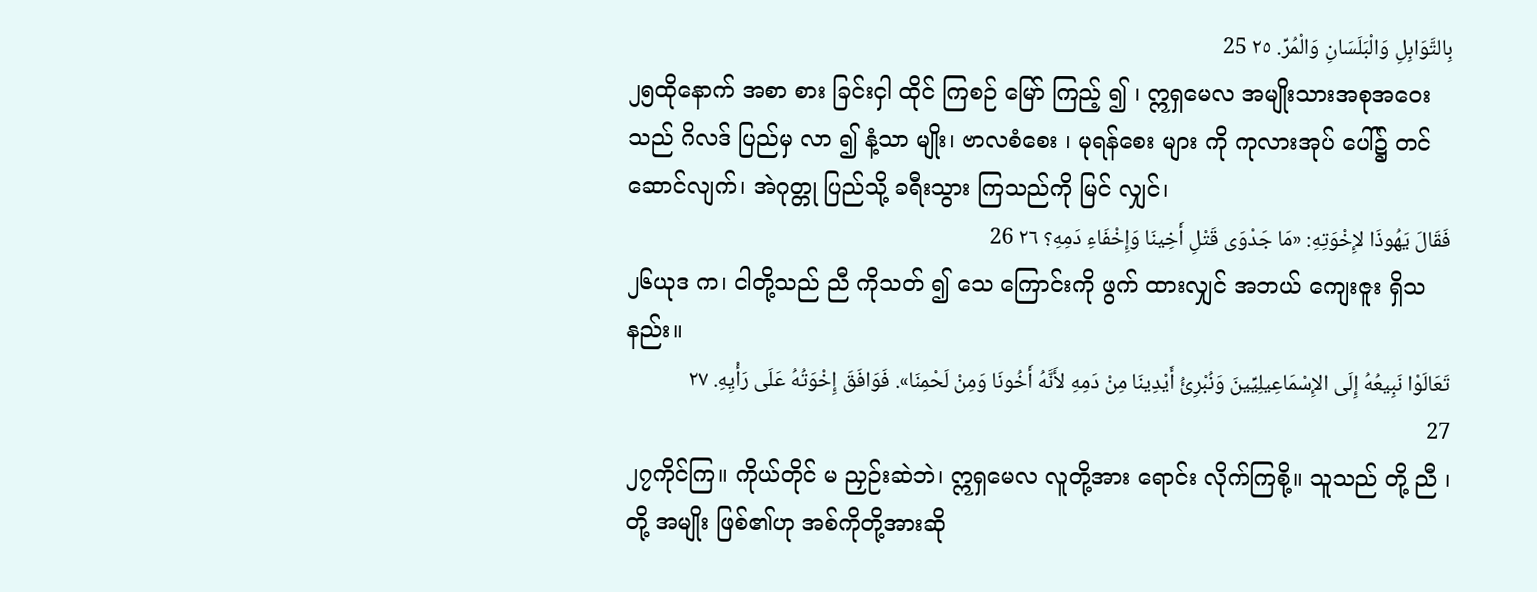بِالتَّوَابِلِ وَالْبَلَسَانِ وَالْمُرِّ. ٢٥ 25
၂၅ထိုနောက် အစာ စား ခြင်းငှါ ထိုင် ကြစဉ် မြော် ကြည့် ၍ ၊ ဣရှမေလ အမျိုးသားအစုအဝေးသည် ဂိလဒ် ပြည်မှ လာ ၍ နံ့သာ မျိုး၊ ဗာလစံစေး ၊ မုရန်စေး များ ကို ကုလားအုပ် ပေါ်၌ တင် ဆောင်လျက်၊ အဲဂုတ္တု ပြည်သို့ ခရီးသွား ကြသည်ကို မြင် လျှင်၊
فَقَالَ يَهُوذَا لإِخْوَتِهِ: «مَا جَدْوَى قَتْلِ أَخِينَا وَإِخْفَاءِ دَمِهِ؟ ٢٦ 26
၂၆ယုဒ က၊ ငါတို့သည် ညီ ကိုသတ် ၍ သေ ကြောင်းကို ဖွက် ထားလျှင် အဘယ် ကျေးဇူး ရှိသနည်း။
تَعَالَوْا نَبِيعُهُ إِلَى الإِسْمَاعِيلِيِّينَ وَنُبْرِئُ أَيْدِينَا مِنْ دَمِهِ لأَنَّهُ أَخُونَا وَمِنْ لَحْمِنَا». فَوَافَقَ إِخْوَتُهُ عَلَى رَأْيِهِ. ٢٧ 27
၂၇ကိုင်ကြ။ ကိုယ်တိုင် မ ညှဉ်းဆဲဘဲ၊ ဣရှမေလ လူတို့အား ရောင်း လိုက်ကြစို့။ သူသည် တို့ ညီ ၊ တို့ အမျိုး ဖြစ်၏ဟု အစ်ကိုတို့အားဆို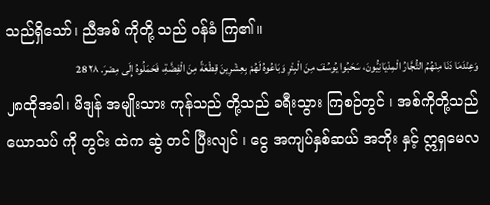သည်ရှိသော်၊ ညီအစ် ကိုတို့ သည် ဝန်ခံ ကြ၏။
وَعِنْدَمَا دَنَا مِنْهُمُ التُّجَّارُ الْمِدْيَانِيُّونَ، سَحَبُوا يُوسُفَ مِنَ الْبِئْرِ وَبَاعُوهُ لَهُمْ بِعِشْرِينَ قِطْعَةً مِنَ الْفِضَّةِ، فَحَمَلُوهُ إِلَى مِصْرَ. ٢٨ 28
၂၈ထိုအခါ၊ မိဒျန် အမျိုးသား ကုန်သည် တို့သည် ခရီးသွား ကြစဉ်တွင် ၊ အစ်ကိုတို့သည် ယောသပ် ကို တွင်း ထဲက ဆွဲ တင် ပြီးလျင် ၊ ငွေ အကျပ်နှစ်ဆယ် အဘိုး နှင့် ဣရှမေလ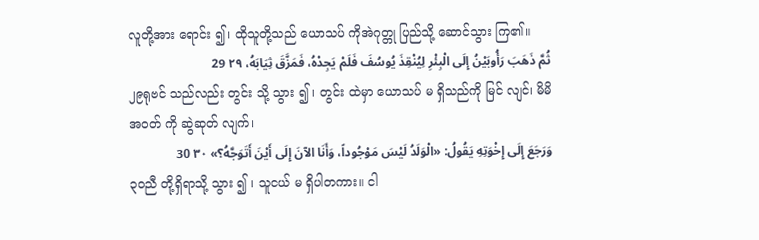လူတို့အား ရောင်း ၍၊ ထိုသူတို့သည် ယောသပ် ကိုအဲဂုတ္တု ပြည်သို့ ဆောင်သွား ကြ၏။
ثُمَّ ذَهَبَ رَأُوبَيْنُ إِلَى الْبِئْرِ لِيُنْقِذَ يُوسُفَ فَلَمْ يَجِدْهُ، فَمَزَّقَ ثِيَابَهُ، ٢٩ 29
၂၉ရုဗင် သည်လည်း တွင်း သို့ သွား ၍ ၊ တွင်း ထဲမှာ ယောသပ် မ ရှိသည်ကို မြင် လျင်၊ မိမိ အဝတ် ကို ဆွဲဆုတ် လျက်၊
وَرَجَعَ إِلَى إِخْوَتِهِ يَقُولُ: «الْوَلَدُ لَيْسَ مَوْجُوداً، وَأَنَا الآنَ إِلَى أَيْنَ أَتَوَجَّهُ؟» ٣٠ 30
၃၀ညီ တို့ရှိရာသို့ သွား ၍ ၊ သူငယ် မ ရှိပါတကား။ ငါ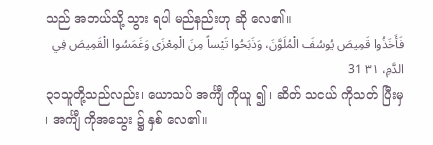သည် အဘယ်သို့ သွား ရပါ မည်နည်းဟု ဆို လေ၏။
فَأَخَذُوا قَمِيصَ يُوسُفَ الْمُلَوَّنَ، وَذَبَحُوا تَيْساً مِنَ الْمِعْزَى وَغَمَسُوا الْقَمِيصَ فِي الدَّمِ، ٣١ 31
၃၁သူတို့သည်လည်း၊ ယောသပ် အင်္ကျီ ကိုယူ ၍ ၊ ဆိတ် သငယ် ကိုသတ် ပြီးမှ ၊ အင်္ကျီ ကိုအသွေး ၌ နှစ် လေ၏။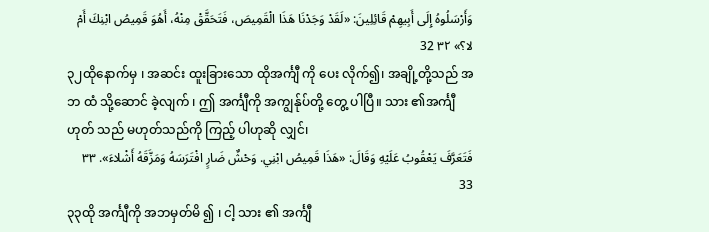وَأَرْسَلُوهُ إِلَى أَبِيهِمْ قَائِلِينَ: «لَقَدْ وَجَدْنَا هَذَا الْقَمِيصَ، فَتَحَقَّقْ مِنْهُ، أَهُوَ قَمِيصُ ابْنِكَ أَمْ لا؟» ٣٢ 32
၃၂ထိုနောက်မှ ၊ အဆင်း ထူးခြားသော ထိုအင်္ကျီ ကို ပေး လိုက်၍၊ အချို့တို့သည် အဘ ထံ သို့ဆောင် ခဲ့လျက် ၊ ဤ အင်္ကျီကို အကျွန်ုပ်တို့ တွေ့ ပါပြီ။ သား ၏အင်္ကျီ ဟုတ် သည် မဟုတ်သည်ကို ကြည့် ပါဟုဆို လျှင်၊
فَتَعَرَّفَ يَعْقُوبُ عَلَيْهِ وَقَالَ: «هَذَا قَمِيصُ ابْنِي. وَحْشٌ ضَارٍ افْتَرَسَهُ وَمَزَّقَهُ أَشْلاءَ». ٣٣ 33
၃၃ထို အင်္ကျီကို အဘမှတ်မိ ၍ ၊ ငါ့ သား ၏ အင်္ကျီ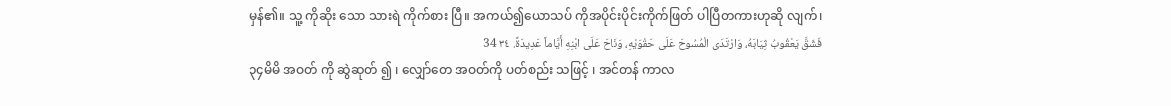မှန်၏။ သူ့ ကိုဆိုး သော သားရဲ ကိုက်စား ပြီ။ အကယ်၍ယောသပ် ကိုအပိုင်းပိုင်းကိုက်ဖြတ် ပါပြီတကားဟုဆို လျက်၊
فَشَقَّ يَعْقُوبُ ثِيَابَهُ، وَارْتَدَى الْمُسُوحَ عَلَى حَقْوَيْهِ، وَنَاحَ عَلَى ابْنِهِ أَيَّاماً عَدِيدَةً. ٣٤ 34
၃၄မိမိ အဝတ် ကို ဆွဲဆုတ် ၍ ၊ လျှော်တေ အဝတ်ကို ပတ်စည်း သဖြင့် ၊ အင်တန် ကာလ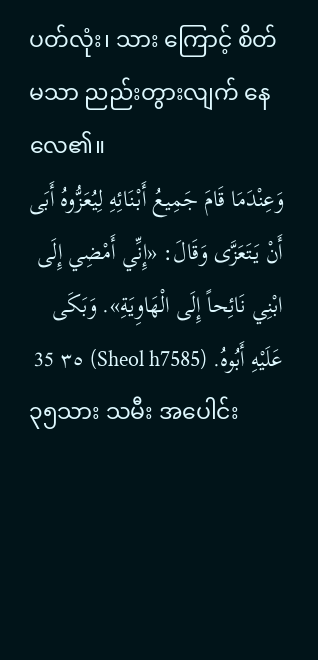ပတ်လုံး၊ သား ကြောင့် စိတ် မသာ ညည်းတွားလျက် နေလေ၏။
وَعِنْدَمَا قَامَ جَمِيعُ أَبْنَائِهِ لِيُعَزُّوهُ أَبَى أَنْ يَتَعَزَّى وَقَالَ: «إِنِّي أَمْضِي إِلَى ابْنِي نَائِحاً إِلَى الْهَاوِيَةِ». وَبَكَى عَلَيْهِ أَبُوهُ. (Sheol h7585) ٣٥ 35
၃၅သား သမီး အပေါင်း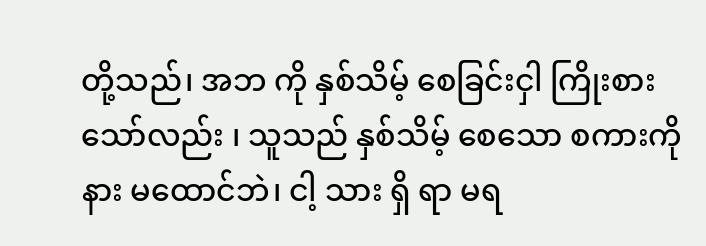တို့သည်၊ အဘ ကို နှစ်သိမ့် စေခြင်းငှါ ကြိုးစားသော်လည်း ၊ သူသည် နှစ်သိမ့် စေသော စကားကို နား မထောင်ဘဲ၊ ငါ့ သား ရှိ ရာ မရ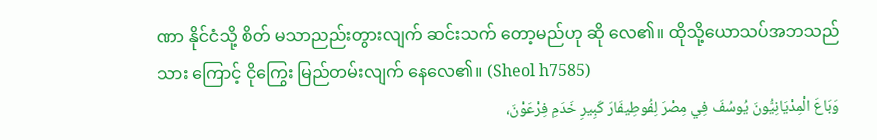ဏာ နိုင်ငံသို့ စိတ် မသာညည်းတွားလျက် ဆင်းသက် တော့မည်ဟု ဆို လေ၏။ ထိုသို့ယောသပ်အဘသည် သား ကြောင့် ငိုကြွေး မြည်တမ်းလျက် နေလေ၏။ (Sheol h7585)
وَبَاعَ الْمِدْيَانِيُّونَ يُوسُفَ فِي مِصْرَ لِفُوطِيفَارَ كَبِيرِ خَدَمِ فِرْعَوْنَ،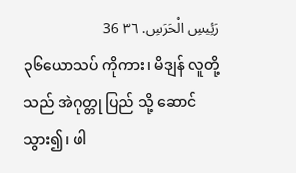رَئِيسِ الْحَرَسِ. ٣٦ 36
၃၆ယောသပ် ကိုကား၊ မိဒျန် လူတို့သည် အဲဂုတ္တု ပြည် သို့ ဆောင်သွား၍၊ ဖါ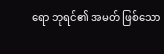ရော ဘုရင်၏ အမတ် ဖြစ်သော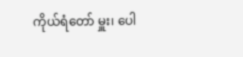ကိုယ်ရံတော် မှူး၊ ပေါ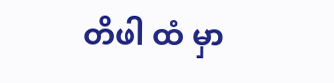တိဖါ ထံ မှာ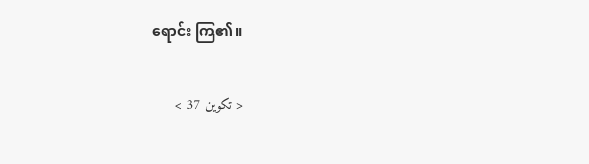ရောင်း ကြ၏။

< تكوين 37 >